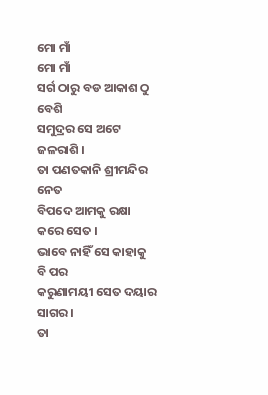ମୋ ମାଁ
ମୋ ମାଁ
ସର୍ଗ ଠାରୁ ବଡ ଆକାଶ ଠୁ ବେଶି
ସମୁଦ୍ରର ସେ ଅଟେ ଜଳରାଶି ।
ତା ପଣତକାନି ଶ୍ରୀମନ୍ଦିର ନେତ
ବିପଦେ ଆମକୁ ରକ୍ଷା କରେ ସେତ ।
ଭାବେ ନାହିଁ ସେ କାହାକୁ ବି ପର
କରୁଣାମୟୀ ସେତ ଦୟାର ସାଗର ।
ତା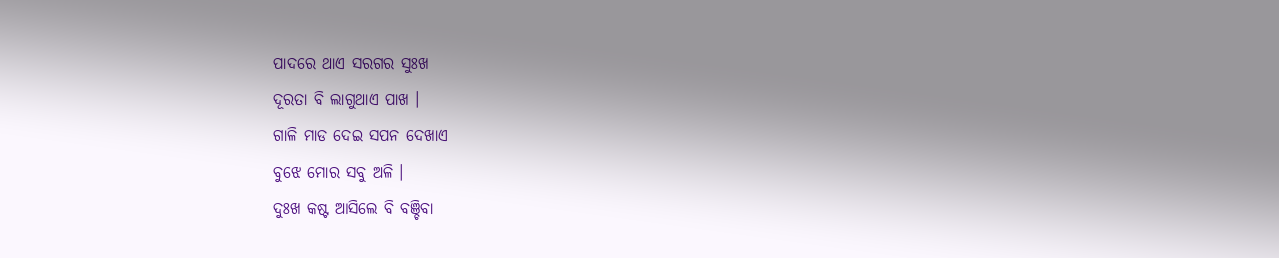ପାଦରେ ଥାଏ ସରଗର ସୁଃଖ
ଦୂରତା ବି ଲାଗୁଥାଏ ପାଖ ।
ଗାଳି ମାଡ ଦେଇ ସପନ ଦେଖାଏ
ବୁଝେ ମୋର ସବୁ ଅଳି ।
ଦୁଃଖ କଷ୍ଟ ଆସିଲେ ବି ବଞ୍ଚିବା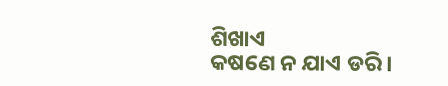ଶିଖାଏ
କଷଣେ ନ ଯାଏ ଡରି ।